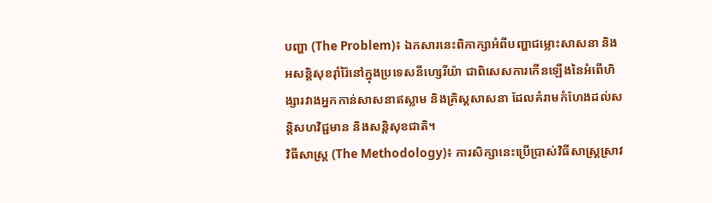បញ្ហា (The Problem)៖ ឯកសារនេះពិភាក្សាអំពីបញ្ហាជម្លោះសាសនា និងអសន្តិសុខរ៉ាំរ៉ៃនៅក្នុងប្រទេសនីហ្សេរីយ៉ា ជាពិសេសការកើនឡើងនៃអំពើហិង្សារវាងអ្នកកាន់សាសនាឥស្លាម និងគ្រិស្តសាសនា ដែលគំរាមកំហែងដល់សន្តិសហវិជ្ជមាន និងសន្តិសុខជាតិ។
វិធីសាស្ត្រ (The Methodology)៖ ការសិក្សានេះប្រើប្រាស់វិធីសាស្ត្រស្រាវ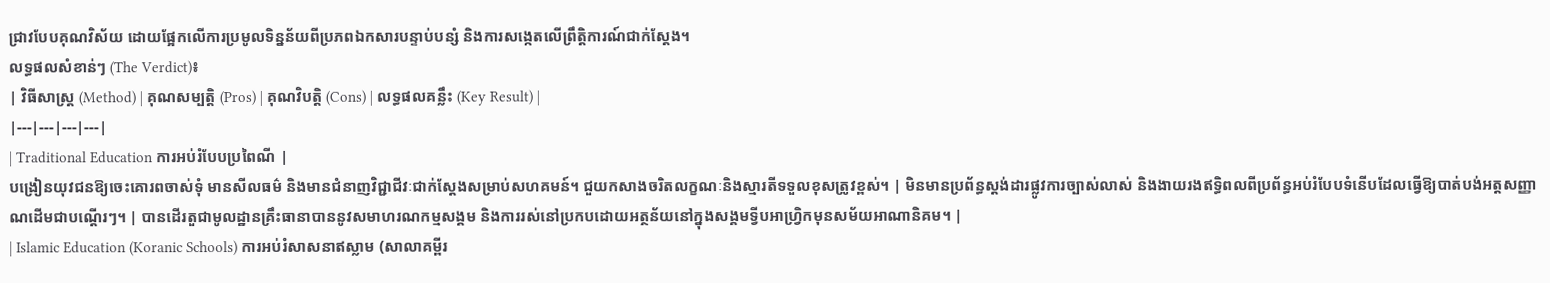ជ្រាវបែបគុណវិស័យ ដោយផ្អែកលើការប្រមូលទិន្នន័យពីប្រភពឯកសារបន្ទាប់បន្សំ និងការសង្កេតលើព្រឹត្តិការណ៍ជាក់ស្តែង។
លទ្ធផលសំខាន់ៗ (The Verdict)៖
| វិធីសាស្ត្រ (Method) | គុណសម្បត្តិ (Pros) | គុណវិបត្តិ (Cons) | លទ្ធផលគន្លឹះ (Key Result) |
|---|---|---|---|
| Traditional Education ការអប់រំបែបប្រពៃណី |
បង្រៀនយុវជនឱ្យចេះគោរពចាស់ទុំ មានសីលធម៌ និងមានជំនាញវិជ្ជាជីវៈជាក់ស្តែងសម្រាប់សហគមន៍។ ជួយកសាងចរិតលក្ខណៈនិងស្មារតីទទួលខុសត្រូវខ្ពស់។ | មិនមានប្រព័ន្ធស្តង់ដារផ្លូវការច្បាស់លាស់ និងងាយរងឥទ្ធិពលពីប្រព័ន្ធអប់រំបែបទំនើបដែលធ្វើឱ្យបាត់បង់អត្តសញ្ញាណដើមជាបណ្តើរៗ។ | បានដើរតួជាមូលដ្ឋានគ្រឹះធានាបាននូវសមាហរណកម្មសង្គម និងការរស់នៅប្រកបដោយអត្ថន័យនៅក្នុងសង្គមទ្វីបអាហ្វ្រិកមុនសម័យអាណានិគម។ |
| Islamic Education (Koranic Schools) ការអប់រំសាសនាឥស្លាម (សាលាគម្ពីរ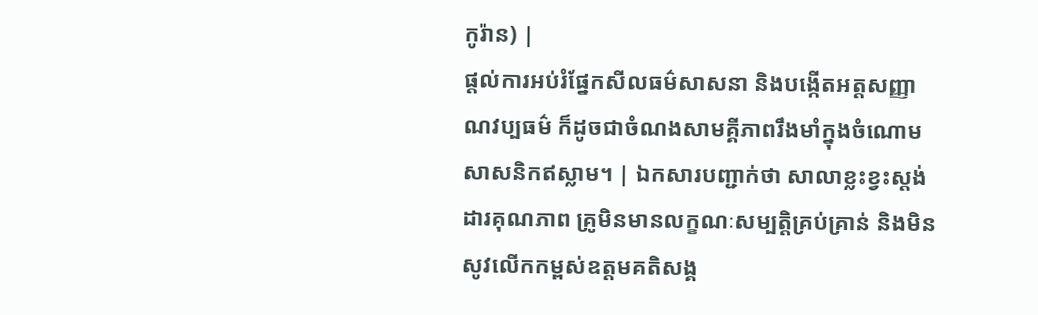កូរ៉ាន) |
ផ្តល់ការអប់រំផ្នែកសីលធម៌សាសនា និងបង្កើតអត្តសញ្ញាណវប្បធម៌ ក៏ដូចជាចំណងសាមគ្គីភាពរឹងមាំក្នុងចំណោមសាសនិកឥស្លាម។ | ឯកសារបញ្ជាក់ថា សាលាខ្លះខ្វះស្តង់ដារគុណភាព គ្រូមិនមានលក្ខណៈសម្បត្តិគ្រប់គ្រាន់ និងមិនសូវលើកកម្ពស់ឧត្តមគតិសង្គ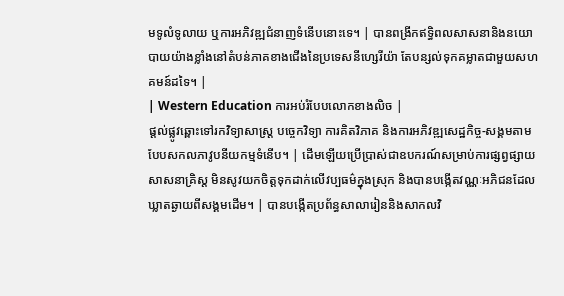មទូលំទូលាយ ឬការអភិវឌ្ឍជំនាញទំនើបនោះទេ។ | បានពង្រីកឥទ្ធិពលសាសនានិងនយោបាយយ៉ាងខ្លាំងនៅតំបន់ភាគខាងជើងនៃប្រទេសនីហ្សេរីយ៉ា តែបន្សល់ទុកគម្លាតជាមួយសហគមន៍ដទៃ។ |
| Western Education ការអប់រំបែបលោកខាងលិច |
ផ្តល់ផ្លូវឆ្ពោះទៅរកវិទ្យាសាស្ត្រ បច្ចេកវិទ្យា ការគិតវិភាគ និងការអភិវឌ្ឍសេដ្ឋកិច្ច-សង្គមតាមបែបសកលភាវូបនីយកម្មទំនើប។ | ដើមឡើយប្រើប្រាស់ជាឧបករណ៍សម្រាប់ការផ្សព្វផ្សាយសាសនាគ្រិស្ត មិនសូវយកចិត្តទុកដាក់លើវប្បធម៌ក្នុងស្រុក និងបានបង្កើតវណ្ណៈអភិជនដែលឃ្លាតឆ្ងាយពីសង្គមដើម។ | បានបង្កើតប្រព័ន្ធសាលារៀននិងសាកលវិ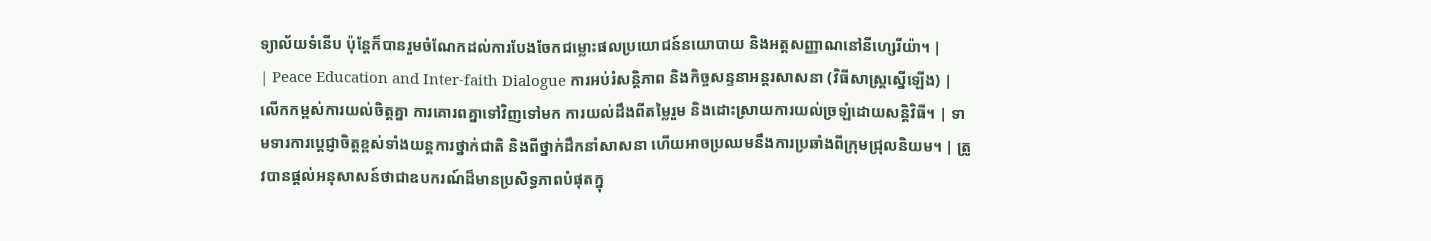ទ្យាល័យទំនើប ប៉ុន្តែក៏បានរួមចំណែកដល់ការបែងចែកជម្លោះផលប្រយោជន៍នយោបាយ និងអត្តសញ្ញាណនៅនីហ្សេរីយ៉ា។ |
| Peace Education and Inter-faith Dialogue ការអប់រំសន្តិភាព និងកិច្ចសន្ទនាអន្តរសាសនា (វិធីសាស្ត្រស្នើឡើង) |
លើកកម្ពស់ការយល់ចិត្តគ្នា ការគោរពគ្នាទៅវិញទៅមក ការយល់ដឹងពីតម្លៃរួម និងដោះស្រាយការយល់ច្រឡំដោយសន្តិវិធី។ | ទាមទារការប្តេជ្ញាចិត្តខ្ពស់ទាំងយន្តការថ្នាក់ជាតិ និងពីថ្នាក់ដឹកនាំសាសនា ហើយអាចប្រឈមនឹងការប្រឆាំងពីក្រុមជ្រុលនិយម។ | ត្រូវបានផ្តល់អនុសាសន៍ថាជាឧបករណ៍ដ៏មានប្រសិទ្ធភាពបំផុតក្នុ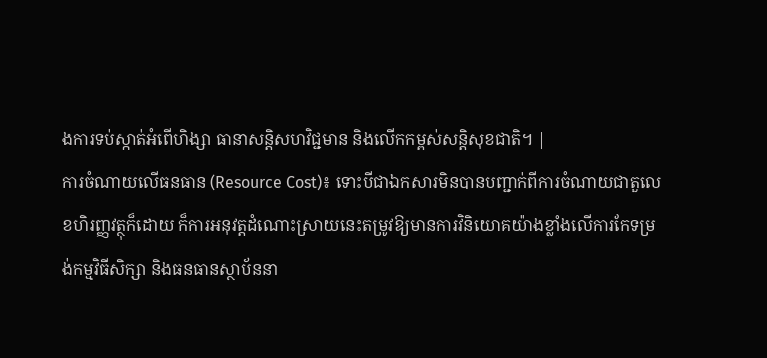ងការទប់ស្កាត់អំពើហិង្សា ធានាសន្តិសហវិជ្ជមាន និងលើកកម្ពស់សន្តិសុខជាតិ។ |
ការចំណាយលើធនធាន (Resource Cost)៖ ទោះបីជាឯកសារមិនបានបញ្ជាក់ពីការចំណាយជាតួលេខហិរញ្ញវត្ថុក៏ដោយ ក៏ការអនុវត្តដំណោះស្រាយនេះតម្រូវឱ្យមានការវិនិយោគយ៉ាងខ្លាំងលើការកែទម្រង់កម្មវិធីសិក្សា និងធនធានស្ថាប័ននា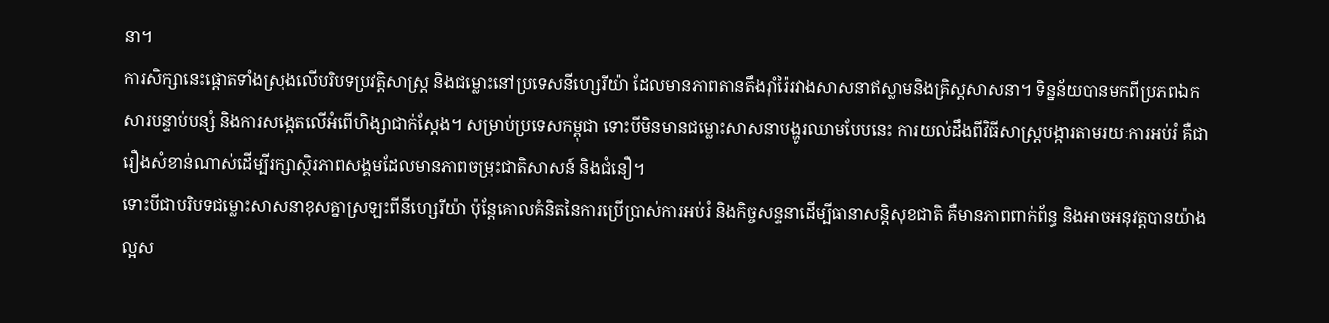នា។
ការសិក្សានេះផ្តោតទាំងស្រុងលើបរិបទប្រវត្តិសាស្ត្រ និងជម្លោះនៅប្រទេសនីហ្សេរីយ៉ា ដែលមានភាពតានតឹងរ៉ាំរ៉ៃរវាងសាសនាឥស្លាមនិងគ្រិស្តសាសនា។ ទិន្នន័យបានមកពីប្រភពឯកសារបន្ទាប់បន្សំ និងការសង្កេតលើអំពើហិង្សាជាក់ស្តែង។ សម្រាប់ប្រទេសកម្ពុជា ទោះបីមិនមានជម្លោះសាសនាបង្ហូរឈាមបែបនេះ ការយល់ដឹងពីវិធីសាស្ត្របង្ការតាមរយៈការអប់រំ គឺជារឿងសំខាន់ណាស់ដើម្បីរក្សាស្ថិរភាពសង្គមដែលមានភាពចម្រុះជាតិសាសន៍ និងជំនឿ។
ទោះបីជាបរិបទជម្លោះសាសនាខុសគ្នាស្រឡះពីនីហ្សេរីយ៉ា ប៉ុន្តែគោលគំនិតនៃការប្រើប្រាស់ការអប់រំ និងកិច្ចសន្ទនាដើម្បីធានាសន្តិសុខជាតិ គឺមានភាពពាក់ព័ន្ធ និងអាចអនុវត្តបានយ៉ាងល្អស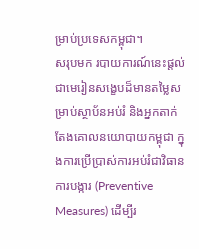ម្រាប់ប្រទេសកម្ពុជា។
សរុបមក របាយការណ៍នេះផ្តល់ជាមេរៀនសង្ខេបដ៏មានតម្លៃសម្រាប់ស្ថាប័នអប់រំ និងអ្នកតាក់តែងគោលនយោបាយកម្ពុជា ក្នុងការប្រើប្រាស់ការអប់រំជាវិធានការបង្ការ (Preventive Measures) ដើម្បីរ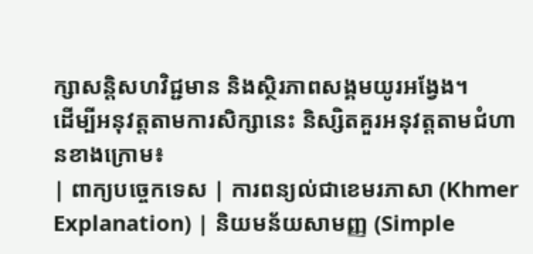ក្សាសន្តិសហវិជ្ជមាន និងស្ថិរភាពសង្គមយូរអង្វែង។
ដើម្បីអនុវត្តតាមការសិក្សានេះ និស្សិតគួរអនុវត្តតាមជំហានខាងក្រោម៖
| ពាក្យបច្ចេកទេស | ការពន្យល់ជាខេមរភាសា (Khmer Explanation) | និយមន័យសាមញ្ញ (Simple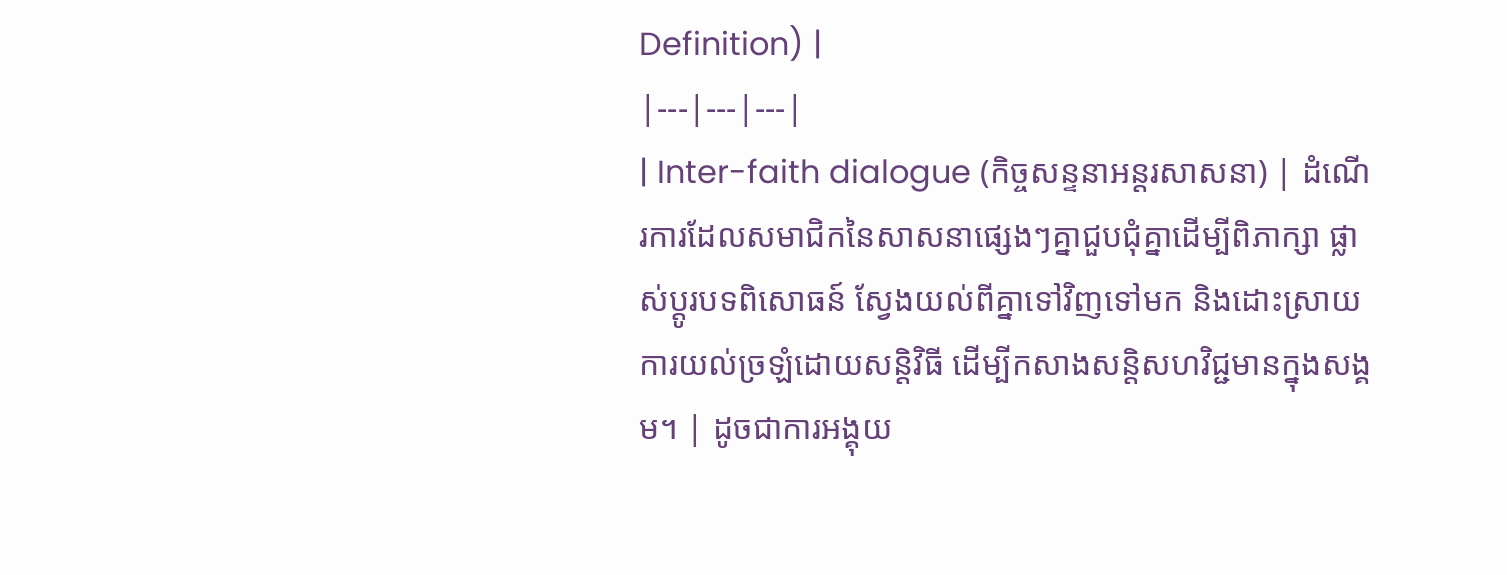Definition) |
|---|---|---|
| Inter-faith dialogue (កិច្ចសន្ទនាអន្តរសាសនា) | ដំណើរការដែលសមាជិកនៃសាសនាផ្សេងៗគ្នាជួបជុំគ្នាដើម្បីពិភាក្សា ផ្លាស់ប្តូរបទពិសោធន៍ ស្វែងយល់ពីគ្នាទៅវិញទៅមក និងដោះស្រាយការយល់ច្រឡំដោយសន្តិវិធី ដើម្បីកសាងសន្តិសហវិជ្ជមានក្នុងសង្គម។ | ដូចជាការអង្គុយ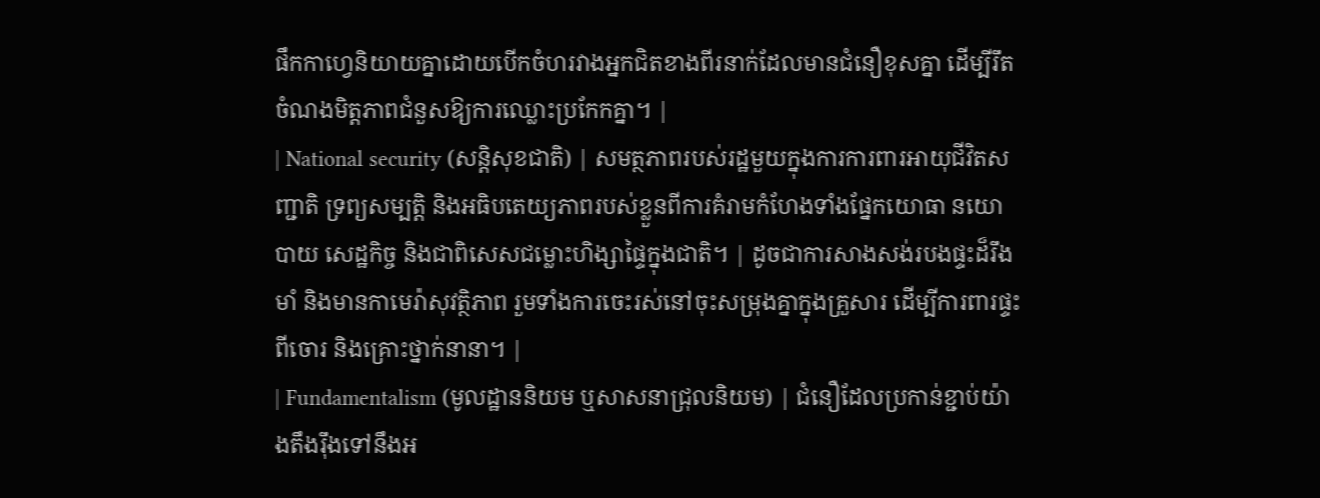ផឹកកាហ្វេនិយាយគ្នាដោយបើកចំហរវាងអ្នកជិតខាងពីរនាក់ដែលមានជំនឿខុសគ្នា ដើម្បីរឹតចំណងមិត្តភាពជំនួសឱ្យការឈ្លោះប្រកែកគ្នា។ |
| National security (សន្តិសុខជាតិ) | សមត្ថភាពរបស់រដ្ឋមួយក្នុងការការពារអាយុជីវិតសញ្ជាតិ ទ្រព្យសម្បត្តិ និងអធិបតេយ្យភាពរបស់ខ្លួនពីការគំរាមកំហែងទាំងផ្នែកយោធា នយោបាយ សេដ្ឋកិច្ច និងជាពិសេសជម្លោះហិង្សាផ្ទៃក្នុងជាតិ។ | ដូចជាការសាងសង់របងផ្ទះដ៏រឹងមាំ និងមានកាមេរ៉ាសុវត្ថិភាព រួមទាំងការចេះរស់នៅចុះសម្រុងគ្នាក្នុងគ្រួសារ ដើម្បីការពារផ្ទះពីចោរ និងគ្រោះថ្នាក់នានា។ |
| Fundamentalism (មូលដ្ឋាននិយម ឬសាសនាជ្រុលនិយម) | ជំនឿដែលប្រកាន់ខ្ជាប់យ៉ាងតឹងរ៉ឹងទៅនឹងអ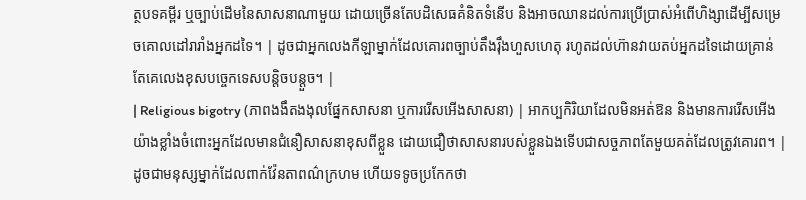ត្ថបទគម្ពីរ ឬច្បាប់ដើមនៃសាសនាណាមួយ ដោយច្រើនតែបដិសេធគំនិតទំនើប និងអាចឈានដល់ការប្រើប្រាស់អំពើហិង្សាដើម្បីសម្រេចគោលដៅរារាំងអ្នកដទៃ។ | ដូចជាអ្នកលេងកីឡាម្នាក់ដែលគោរពច្បាប់តឹងរ៉ឹងហួសហេតុ រហូតដល់ហ៊ានវាយតប់អ្នកដទៃដោយគ្រាន់តែគេលេងខុសបច្ចេកទេសបន្តិចបន្តួច។ |
| Religious bigotry (ភាពងងឹតងងុលផ្នែកសាសនា ឬការរើសអើងសាសនា) | អាកប្បកិរិយាដែលមិនអត់ឱន និងមានការរើសអើងយ៉ាងខ្លាំងចំពោះអ្នកដែលមានជំនឿសាសនាខុសពីខ្លួន ដោយជឿថាសាសនារបស់ខ្លួនឯងទើបជាសច្ចភាពតែមួយគត់ដែលត្រូវគោរព។ | ដូចជាមនុស្សម្នាក់ដែលពាក់វ៉ែនតាពណ៌ក្រហម ហើយទទូចប្រកែកថា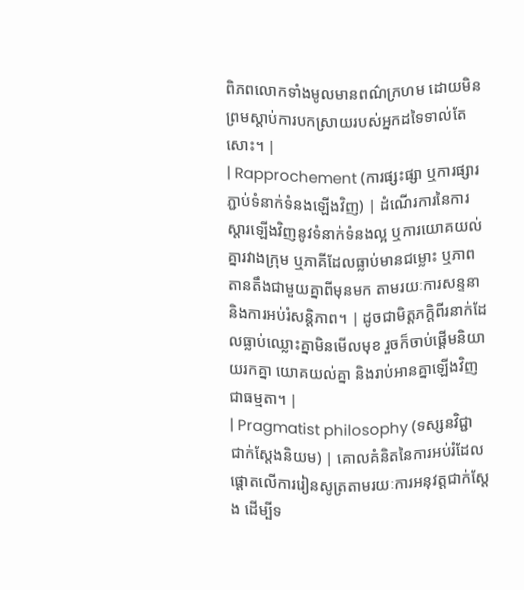ពិភពលោកទាំងមូលមានពណ៌ក្រហម ដោយមិនព្រមស្តាប់ការបកស្រាយរបស់អ្នកដទៃទាល់តែសោះ។ |
| Rapprochement (ការផ្សះផ្សា ឬការផ្សារភ្ជាប់ទំនាក់ទំនងឡើងវិញ) | ដំណើរការនៃការស្តារឡើងវិញនូវទំនាក់ទំនងល្អ ឬការយោគយល់គ្នារវាងក្រុម ឬភាគីដែលធ្លាប់មានជម្លោះ ឬភាពតានតឹងជាមួយគ្នាពីមុនមក តាមរយៈការសន្ទនា និងការអប់រំសន្តិភាព។ | ដូចជាមិត្តភក្តិពីរនាក់ដែលធ្លាប់ឈ្លោះគ្នាមិនមើលមុខ រួចក៏ចាប់ផ្តើមនិយាយរកគ្នា យោគយល់គ្នា និងរាប់អានគ្នាឡើងវិញជាធម្មតា។ |
| Pragmatist philosophy (ទស្សនវិជ្ជាជាក់ស្តែងនិយម) | គោលគំនិតនៃការអប់រំដែលផ្តោតលើការរៀនសូត្រតាមរយៈការអនុវត្តជាក់ស្តែង ដើម្បីទ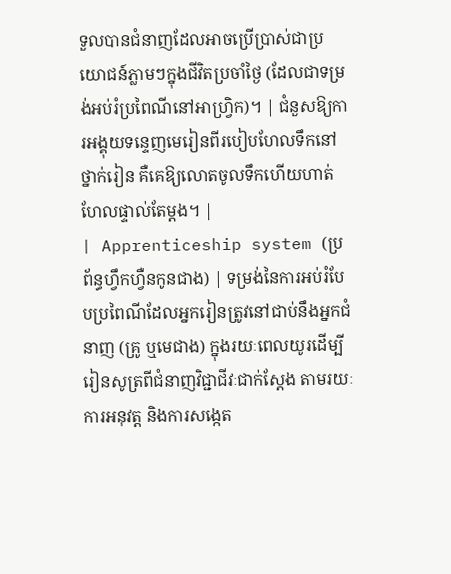ទួលបានជំនាញដែលអាចប្រើប្រាស់ជាប្រយោជន៍ភ្លាមៗក្នុងជីវិតប្រចាំថ្ងៃ (ដែលជាទម្រង់អប់រំប្រពៃណីនៅអាហ្វ្រិក)។ | ជំនួសឱ្យការអង្គុយទន្ទេញមេរៀនពីរបៀបហែលទឹកនៅថ្នាក់រៀន គឺគេឱ្យលោតចូលទឹកហើយហាត់ហែលផ្ទាល់តែម្តង។ |
| Apprenticeship system (ប្រព័ន្ធហ្វឹកហ្វឺនកូនជាង) | ទម្រង់នៃការអប់រំបែបប្រពៃណីដែលអ្នករៀនត្រូវនៅជាប់នឹងអ្នកជំនាញ (គ្រូ ឬមេជាង) ក្នុងរយៈពេលយូរដើម្បីរៀនសូត្រពីជំនាញវិជ្ជាជីវៈជាក់ស្តែង តាមរយៈការអនុវត្ត និងការសង្កេត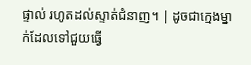ផ្ទាល់ រហូតដល់ស្ទាត់ជំនាញ។ | ដូចជាក្មេងម្នាក់ដែលទៅជួយធ្វើ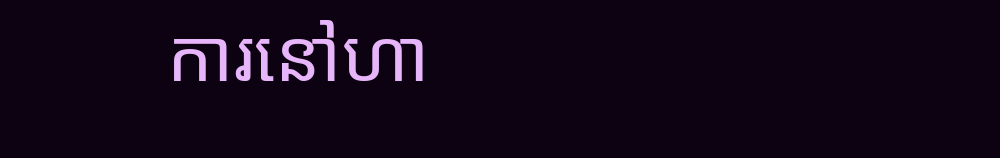ការនៅហា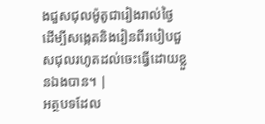ងជួសជុលម៉ូតូជារៀងរាល់ថ្ងៃ ដើម្បីសង្កេតនិងរៀនពីរបៀបជួសជុលរហូតដល់ចេះធ្វើដោយខ្លួនឯងបាន។ |
អត្ថបទដែល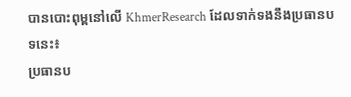បានបោះពុម្ពនៅលើ KhmerResearch ដែលទាក់ទងនឹងប្រធានបទនេះ៖
ប្រធានប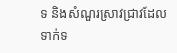ទ និងសំណួរស្រាវជ្រាវដែលទាក់ទ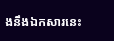ងនឹងឯកសារនេះ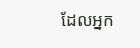ដែលអ្នក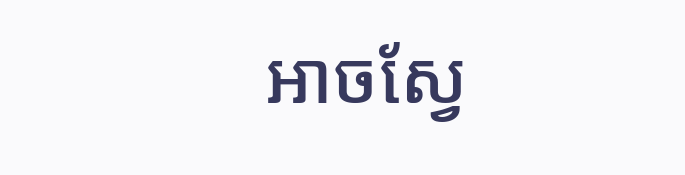អាចស្វែ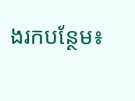ងរកបន្ថែម៖